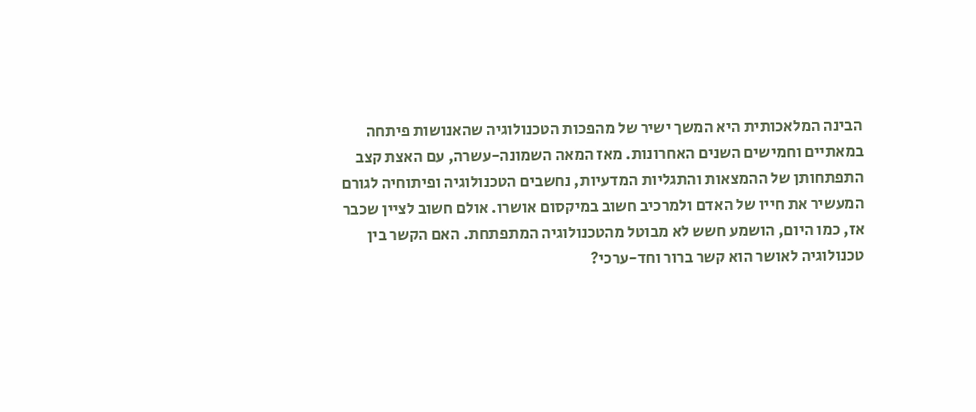הבינה המלאכותית היא המשך ישיר של מהפכות הטכנולוגיה שהאנושות פיתחה במאתיים וחמישים השנים האחרונות. מאז המאה השמונה-עשרה, עם האצת קצב התפתחותן של ההמצאות והתגליות המדעיות, נחשבים הטכנולוגיה ופיתוחיה לגורם המעשיר את חייו של האדם ולמרכיב חשוב במיקסום אושרו. אולם חשוב לציין שכבר אז, כמו היום, הושמע חשש לא מבוטל מהטכנולוגיה המתפתחת. האם הקשר בין טכנולוגיה לאושר הוא קשר ברור וחד-ערכי?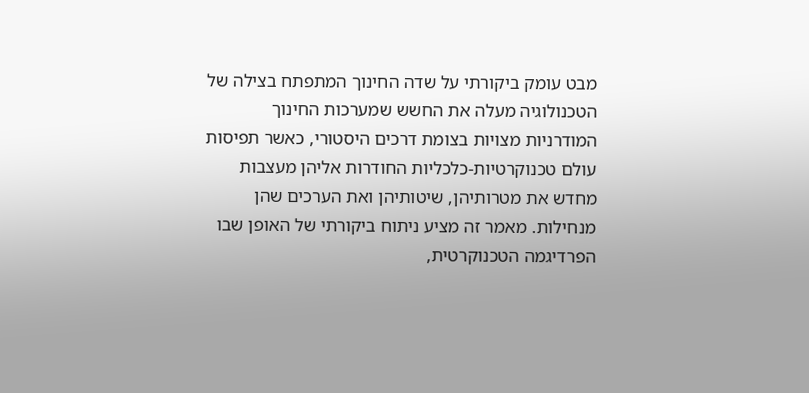מבט עומק ביקורתי על שדה החינוך המתפתח בצילה של הטכנולוגיה מעלה את החשש שמערכות החינוך המודרניות מצויות בצומת דרכים היסטורי, כאשר תפיסות עולם טכנוקרטיות-כלכליות החודרות אליהן מעצבות מחדש את מטרותיהן, שיטותיהן ואת הערכים שהן מנחילות. מאמר זה מציע ניתוח ביקורתי של האופן שבו הפרדיגמה הטכנוקרטית,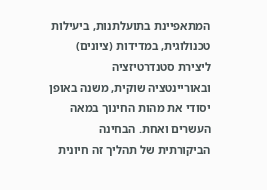המתאפיינת בתועלתנות, ביעילות טכנולוגית, במדידות (ציונים) ליצירת סטנדרטיזציה ובאוריינטציה שוקית, משנה באופן יסודי את מהות החינוך במאה העשרים ואחת. הבחינה הביקורתית של תהליך זה חיונית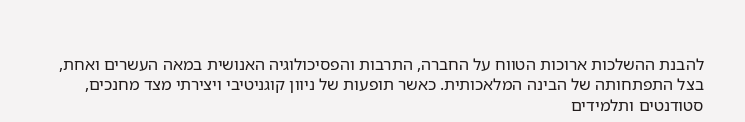להבנת ההשלכות ארוכות הטווח על החברה, התרבות והפסיכולוגיה האנושית במאה העשרים ואחת, בצל התפתחותה של הבינה המלאכותית. כאשר תופעות של ניוון קוגניטיבי ויצירתי מצד מחנכים, סטודנטים ותלמידים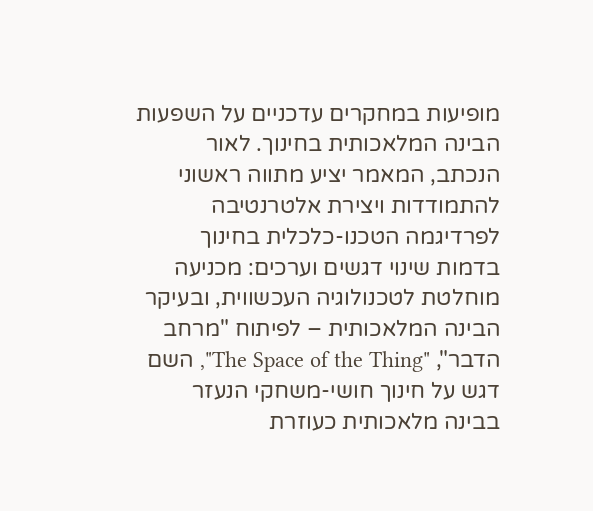מופיעות במחקרים עדכניים על השפעות הבינה המלאכותית בחינוך. לאור הנכתב, המאמר יציע מתווה ראשוני להתמודדות ויצירת אלטרנטיבה לפרדיגמה הטכנו-כלכלית בחינוך בדמות שינוי דגשים וערכים: מכניעה מוחלטת לטכנולוגיה העכשווית, ובעיקר הבינה המלאכותית – לפיתוח "מרחב הדבר", "The Space of the Thing", השם דגש על חינוך חושי-משחקי הנעזר בבינה מלאכותית כעוזרת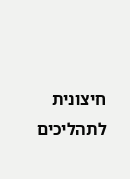חיצונית לתהליכים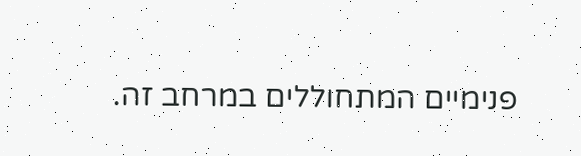פנימיים המתחוללים במרחב זה.